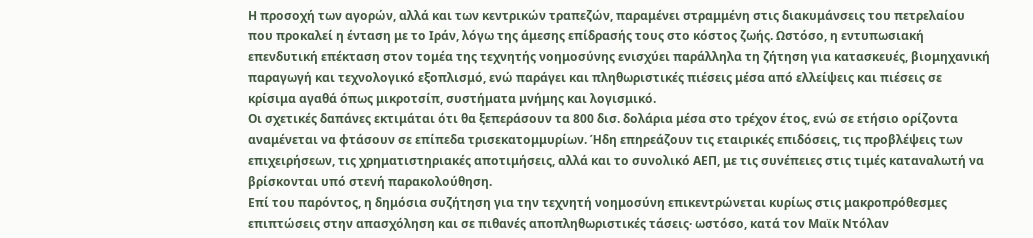Η προσοχή των αγορών, αλλά και των κεντρικών τραπεζών, παραμένει στραμμένη στις διακυμάνσεις του πετρελαίου που προκαλεί η ένταση με το Ιράν, λόγω της άμεσης επίδρασής τους στο κόστος ζωής. Ωστόσο, η εντυπωσιακή επενδυτική επέκταση στον τομέα της τεχνητής νοημοσύνης ενισχύει παράλληλα τη ζήτηση για κατασκευές, βιομηχανική παραγωγή και τεχνολογικό εξοπλισμό, ενώ παράγει και πληθωριστικές πιέσεις μέσα από ελλείψεις και πιέσεις σε κρίσιμα αγαθά όπως μικροτσίπ, συστήματα μνήμης και λογισμικό.
Οι σχετικές δαπάνες εκτιμάται ότι θα ξεπεράσουν τα 800 δισ. δολάρια μέσα στο τρέχον έτος, ενώ σε ετήσιο ορίζοντα αναμένεται να φτάσουν σε επίπεδα τρισεκατομμυρίων. Ήδη επηρεάζουν τις εταιρικές επιδόσεις, τις προβλέψεις των επιχειρήσεων, τις χρηματιστηριακές αποτιμήσεις, αλλά και το συνολικό ΑΕΠ, με τις συνέπειες στις τιμές καταναλωτή να βρίσκονται υπό στενή παρακολούθηση.
Επί του παρόντος, η δημόσια συζήτηση για την τεχνητή νοημοσύνη επικεντρώνεται κυρίως στις μακροπρόθεσμες επιπτώσεις στην απασχόληση και σε πιθανές αποπληθωριστικές τάσεις· ωστόσο, κατά τον Μαϊκ Ντόλαν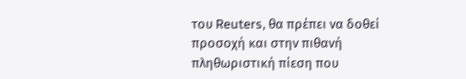του Reuters, θα πρέπει να δοθεί προσοχή και στην πιθανή πληθωριστική πίεση που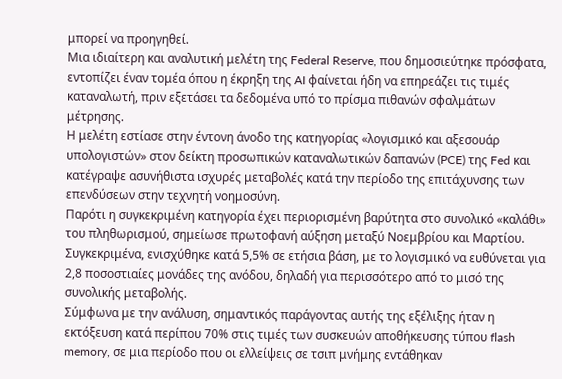μπορεί να προηγηθεί.
Μια ιδιαίτερη και αναλυτική μελέτη της Federal Reserve, που δημοσιεύτηκε πρόσφατα, εντοπίζει έναν τομέα όπου η έκρηξη της AI φαίνεται ήδη να επηρεάζει τις τιμές καταναλωτή, πριν εξετάσει τα δεδομένα υπό το πρίσμα πιθανών σφαλμάτων μέτρησης.
Η μελέτη εστίασε στην έντονη άνοδο της κατηγορίας «λογισμικό και αξεσουάρ υπολογιστών» στον δείκτη προσωπικών καταναλωτικών δαπανών (PCE) της Fed και κατέγραψε ασυνήθιστα ισχυρές μεταβολές κατά την περίοδο της επιτάχυνσης των επενδύσεων στην τεχνητή νοημοσύνη.
Παρότι η συγκεκριμένη κατηγορία έχει περιορισμένη βαρύτητα στο συνολικό «καλάθι» του πληθωρισμού, σημείωσε πρωτοφανή αύξηση μεταξύ Νοεμβρίου και Μαρτίου. Συγκεκριμένα, ενισχύθηκε κατά 5,5% σε ετήσια βάση, με το λογισμικό να ευθύνεται για 2,8 ποσοστιαίες μονάδες της ανόδου, δηλαδή για περισσότερο από το μισό της συνολικής μεταβολής.
Σύμφωνα με την ανάλυση, σημαντικός παράγοντας αυτής της εξέλιξης ήταν η εκτόξευση κατά περίπου 70% στις τιμές των συσκευών αποθήκευσης τύπου flash memory, σε μια περίοδο που οι ελλείψεις σε τσιπ μνήμης εντάθηκαν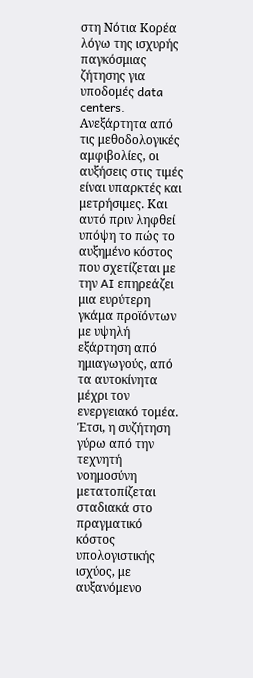στη Νότια Κορέα λόγω της ισχυρής παγκόσμιας ζήτησης για υποδομές data centers.
Ανεξάρτητα από τις μεθοδολογικές αμφιβολίες, οι αυξήσεις στις τιμές είναι υπαρκτές και μετρήσιμες. Και αυτό πριν ληφθεί υπόψη το πώς το αυξημένο κόστος που σχετίζεται με την AI επηρεάζει μια ευρύτερη γκάμα προϊόντων με υψηλή εξάρτηση από ημιαγωγούς, από τα αυτοκίνητα μέχρι τον ενεργειακό τομέα.
Έτσι, η συζήτηση γύρω από την τεχνητή νοημοσύνη μετατοπίζεται σταδιακά στο πραγματικό κόστος υπολογιστικής ισχύος, με αυξανόμενο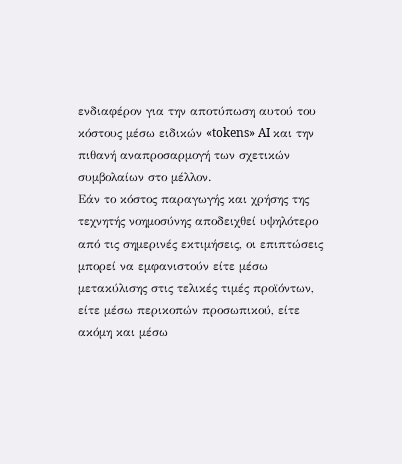ενδιαφέρον για την αποτύπωση αυτού του κόστους μέσω ειδικών «tokens» AI και την πιθανή αναπροσαρμογή των σχετικών συμβολαίων στο μέλλον.
Εάν το κόστος παραγωγής και χρήσης της τεχνητής νοημοσύνης αποδειχθεί υψηλότερο από τις σημερινές εκτιμήσεις, οι επιπτώσεις μπορεί να εμφανιστούν είτε μέσω μετακύλισης στις τελικές τιμές προϊόντων, είτε μέσω περικοπών προσωπικού, είτε ακόμη και μέσω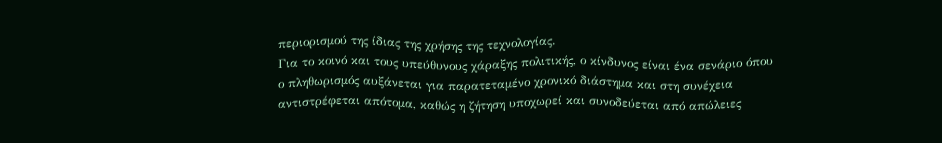περιορισμού της ίδιας της χρήσης της τεχνολογίας.
Για το κοινό και τους υπεύθυνους χάραξης πολιτικής, ο κίνδυνος είναι ένα σενάριο όπου ο πληθωρισμός αυξάνεται για παρατεταμένο χρονικό διάστημα και στη συνέχεια αντιστρέφεται απότομα, καθώς η ζήτηση υποχωρεί και συνοδεύεται από απώλειες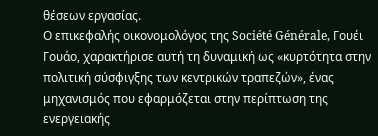θέσεων εργασίας.
Ο επικεφαλής οικονομολόγος της Société Générale, Γουέι Γουάο, χαρακτήρισε αυτή τη δυναμική ως «κυρτότητα στην πολιτική σύσφιγξης των κεντρικών τραπεζών», ένας μηχανισμός που εφαρμόζεται στην περίπτωση της ενεργειακής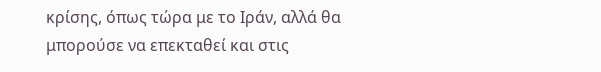κρίσης, όπως τώρα με το Ιράν, αλλά θα μπορούσε να επεκταθεί και στις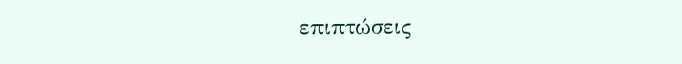επιπτώσεις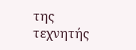της τεχνητής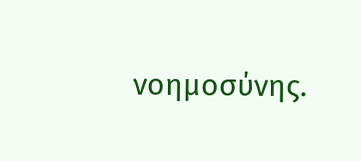νοημοσύνης.